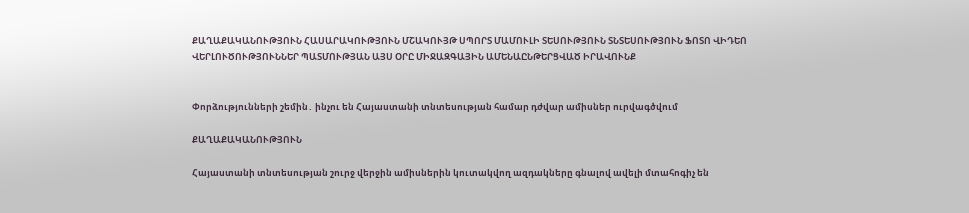ՔԱՂԱՔԱԿԱՆՈՒԹՅՈՒՆ ՀԱՍԱՐԱԿՈՒԹՅՈՒՆ ՄՇԱԿՈՒՅԹ ՍՊՈՐՏ ՄԱՄՈՒԼԻ ՏԵՍՈՒԹՅՈՒՆ ՏՆՏԵՍՈՒԹՅՈՒՆ ՖՈՏՈ ՎԻԴԵՈ ՎԵՐԼՈՒԾՈՒԹՅՈՒՆՆԵՐ ՊԱՏՄՈՒԹՅԱՆ ԱՅՍ ՕՐԸ ՄԻՋԱԶԳԱՅԻՆ ԱՄԵՆԱԸՆԹԵՐՑՎԱԾ ԻՐԱՎՈՒՆՔ


Փորձությունների շեմին․ ինչու են Հայաստանի տնտեսության համար դժվար ամիսներ ուրվագծվում

ՔԱՂԱՔԱԿԱՆՈՒԹՅՈՒՆ

Հայաստանի տնտեսության շուրջ վերջին ամիսներին կուտակվող ազդակները գնալով ավելի մտահոգիչ են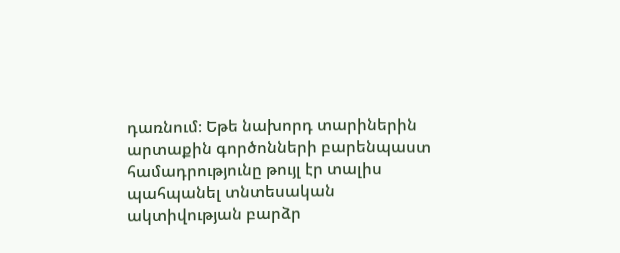դառնում։ Եթե նախորդ տարիներին արտաքին գործոնների բարենպաստ համադրությունը թույլ էր տալիս պահպանել տնտեսական ակտիվության բարձր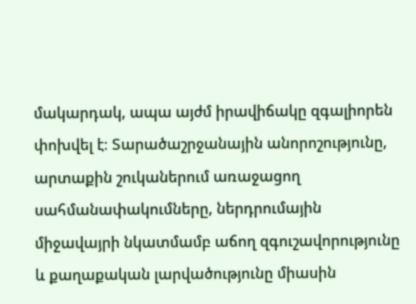մակարդակ, ապա այժմ իրավիճակը զգալիորեն փոխվել է։ Տարածաշրջանային անորոշությունը, արտաքին շուկաներում առաջացող սահմանափակումները, ներդրումային միջավայրի նկատմամբ աճող զգուշավորությունը և քաղաքական լարվածությունը միասին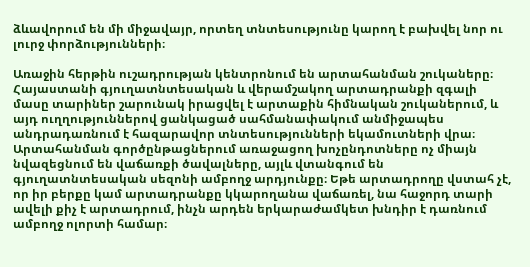ձևավորում են մի միջավայր, որտեղ տնտեսությունը կարող է բախվել նոր ու լուրջ փորձությունների։

Առաջին հերթին ուշադրության կենտրոնում են արտահանման շուկաները։ Հայաստանի գյուղատնտեսական և վերամշակող արտադրանքի զգալի մասը տարիներ շարունակ իրացվել է արտաքին հիմնական շուկաներում, և այդ ուղղություններով ցանկացած սահմանափակում անմիջապես անդրադառնում է հազարավոր տնտեսությունների եկամուտների վրա։ Արտահանման գործընթացներում առաջացող խոչընդոտները ոչ միայն նվազեցնում են վաճառքի ծավալները, այլև վտանգում են գյուղատնտեսական սեզոնի ամբողջ արդյունքը։ Եթե արտադրողը վստահ չէ, որ իր բերքը կամ արտադրանքը կկարողանա վաճառել, նա հաջորդ տարի ավելի քիչ է արտադրում, ինչն արդեն երկարաժամկետ խնդիր է դառնում ամբողջ ոլորտի համար։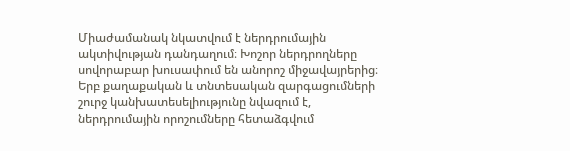Միաժամանակ նկատվում է ներդրումային ակտիվության դանդաղում։ Խոշոր ներդրողները սովորաբար խուսափում են անորոշ միջավայրերից։ Երբ քաղաքական և տնտեսական զարգացումների շուրջ կանխատեսելիությունը նվազում է, ներդրումային որոշումները հետաձգվում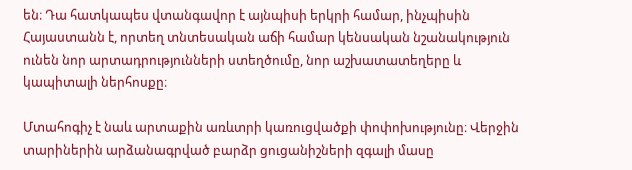են։ Դա հատկապես վտանգավոր է այնպիսի երկրի համար, ինչպիսին Հայաստանն է, որտեղ տնտեսական աճի համար կենսական նշանակություն ունեն նոր արտադրությունների ստեղծումը, նոր աշխատատեղերը և կապիտալի ներհոսքը։

Մտահոգիչ է նաև արտաքին առևտրի կառուցվածքի փոփոխությունը։ Վերջին տարիներին արձանագրված բարձր ցուցանիշների զգալի մասը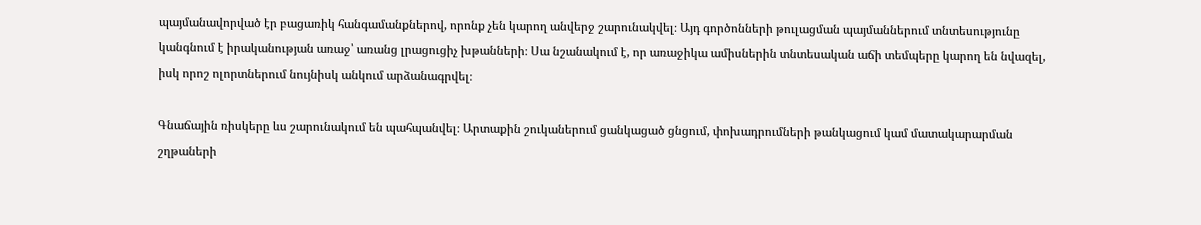պայմանավորված էր բացառիկ հանգամանքներով, որոնք չեն կարող անվերջ շարունակվել։ Այդ գործոնների թուլացման պայմաններում տնտեսությունը կանգնում է իրականության առաջ՝ առանց լրացուցիչ խթանների։ Սա նշանակում է, որ առաջիկա ամիսներին տնտեսական աճի տեմպերը կարող են նվազել, իսկ որոշ ոլորտներում նույնիսկ անկում արձանագրվել։

Գնաճային ռիսկերը ևս շարունակում են պահպանվել։ Արտաքին շուկաներում ցանկացած ցնցում, փոխադրումների թանկացում կամ մատակարարման շղթաների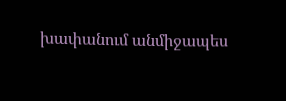խափանում անմիջապես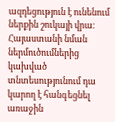ազդեցություն է ունենում ներքին շուկայի վրա։ Հայաստանի նման ներմուծումներից կախված տնտեսությունում դա կարող է հանգեցնել առաջին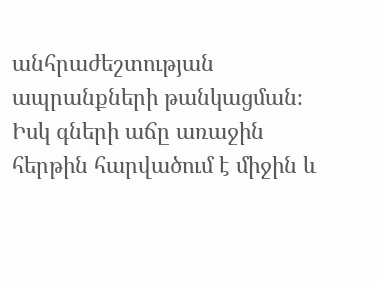անհրաժեշտության ապրանքների թանկացման։ Իսկ գների աճը առաջին հերթին հարվածում է միջին և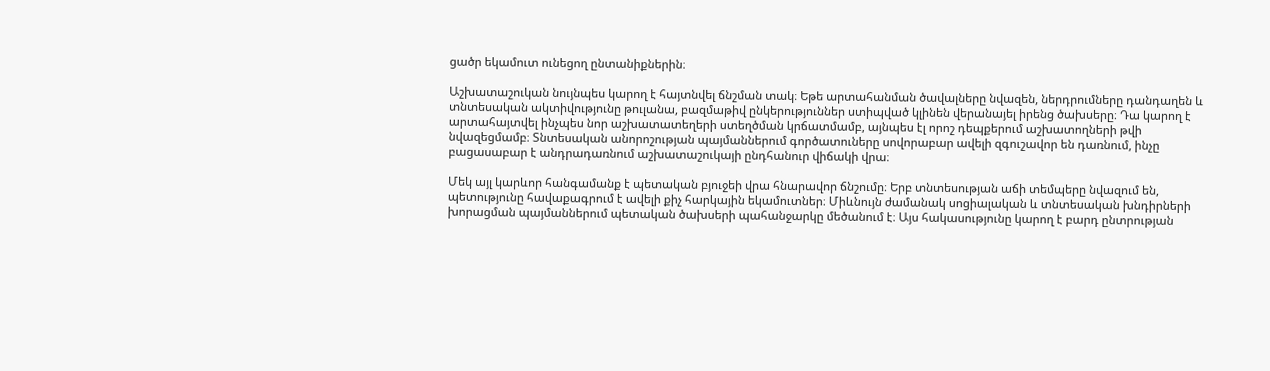ցածր եկամուտ ունեցող ընտանիքներին։

Աշխատաշուկան նույնպես կարող է հայտնվել ճնշման տակ։ Եթե արտահանման ծավալները նվազեն, ներդրումները դանդաղեն և տնտեսական ակտիվությունը թուլանա, բազմաթիվ ընկերություններ ստիպված կլինեն վերանայել իրենց ծախսերը։ Դա կարող է արտահայտվել ինչպես նոր աշխատատեղերի ստեղծման կրճատմամբ, այնպես էլ որոշ դեպքերում աշխատողների թվի նվազեցմամբ։ Տնտեսական անորոշության պայմաններում գործատուները սովորաբար ավելի զգուշավոր են դառնում, ինչը բացասաբար է անդրադառնում աշխատաշուկայի ընդհանուր վիճակի վրա։

Մեկ այլ կարևոր հանգամանք է պետական բյուջեի վրա հնարավոր ճնշումը։ Երբ տնտեսության աճի տեմպերը նվազում են, պետությունը հավաքագրում է ավելի քիչ հարկային եկամուտներ։ Միևնույն ժամանակ սոցիալական և տնտեսական խնդիրների խորացման պայմաններում պետական ծախսերի պահանջարկը մեծանում է։ Այս հակասությունը կարող է բարդ ընտրության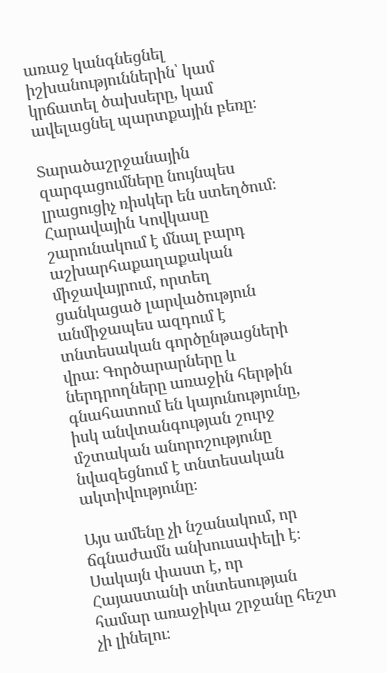առաջ կանգնեցնել իշխանություններին՝ կամ կրճատել ծախսերը, կամ ավելացնել պարտքային բեռը։

Տարածաշրջանային զարգացումները նույնպես լրացուցիչ ռիսկեր են ստեղծում։ Հարավային Կովկասը շարունակում է մնալ բարդ աշխարհաքաղաքական միջավայրում, որտեղ ցանկացած լարվածություն անմիջապես ազդում է տնտեսական գործընթացների վրա։ Գործարարները և ներդրողները առաջին հերթին գնահատում են կայունությունը, իսկ անվտանգության շուրջ մշտական անորոշությունը նվազեցնում է տնտեսական ակտիվությունը։

Այս ամենը չի նշանակում, որ ճգնաժամն անխուսափելի է։ Սակայն փաստ է, որ Հայաստանի տնտեսության համար առաջիկա շրջանը հեշտ չի լինելու։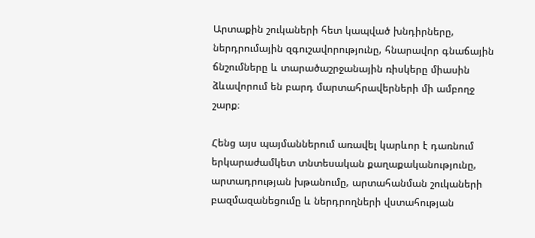Արտաքին շուկաների հետ կապված խնդիրները, ներդրումային զգուշավորությունը, հնարավոր գնաճային ճնշումները և տարածաշրջանային ռիսկերը միասին ձևավորում են բարդ մարտահրավերների մի ամբողջ շարք։

Հենց այս պայմաններում առավել կարևոր է դառնում երկարաժամկետ տնտեսական քաղաքականությունը, արտադրության խթանումը, արտահանման շուկաների բազմազանեցումը և ներդրողների վստահության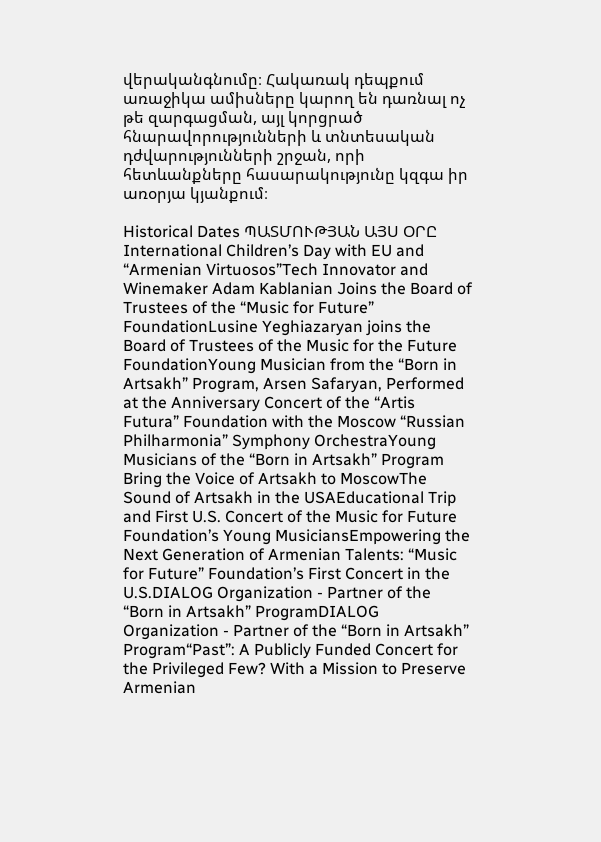վերականգնումը։ Հակառակ դեպքում առաջիկա ամիսները կարող են դառնալ ոչ թե զարգացման, այլ կորցրած հնարավորությունների և տնտեսական դժվարությունների շրջան, որի հետևանքները հասարակությունը կզգա իր առօրյա կյանքում։

Historical Dates ՊԱՏՄՈՒԹՅԱՆ ԱՅՍ ՕՐԸ
International Children’s Day with EU and “Armenian Virtuosos”Tech Innovator and Winemaker Adam Kablanian Joins the Board of Trustees of the “Music for Future” FoundationLusine Yeghiazaryan joins the Board of Trustees of the Music for the Future FoundationYoung Musician from the “Born in Artsakh” Program, Arsen Safaryan, Performed at the Anniversary Concert of the “Artis Futura” Foundation with the Moscow “Russian Philharmonia” Symphony OrchestraYoung Musicians of the “Born in Artsakh” Program Bring the Voice of Artsakh to MoscowThe Sound of Artsakh in the USAEducational Trip and First U.S. Concert of the Music for Future Foundation’s Young MusiciansEmpowering the Next Generation of Armenian Talents: “Music for Future” Foundation’s First Concert in the U.S.DIALOG Organization - Partner of the “Born in Artsakh” ProgramDIALOG Organization - Partner of the “Born in Artsakh” Program“Past”: A Publicly Funded Concert for the Privileged Few? With a Mission to Preserve Armenian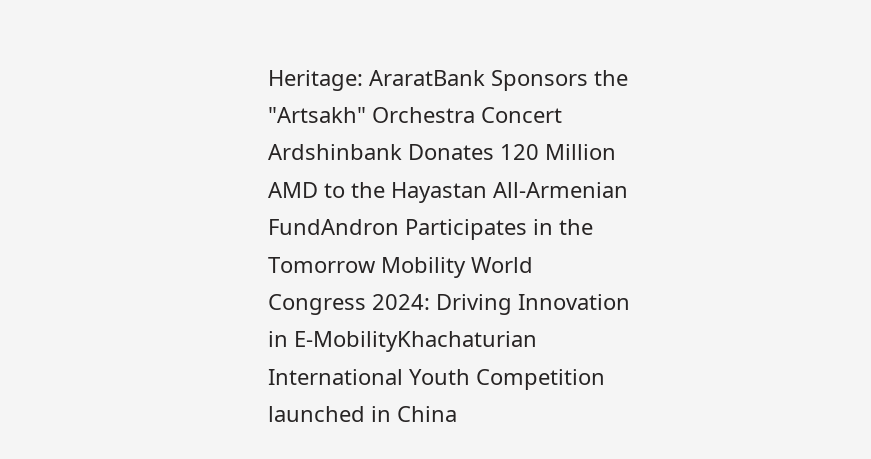Heritage: AraratBank Sponsors the "Artsakh" Orchestra Concert Ardshinbank Donates 120 Million AMD to the Hayastan All-Armenian FundAndron Participates in the Tomorrow Mobility World Congress 2024: Driving Innovation in E-MobilityKhachaturian International Youth Competition launched in China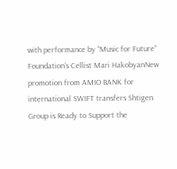with performance by “Music for Future” Foundation’s Cellist Mari HakobyanNew promotion from AMIO BANK for international SWIFT transfers Shtigen Group is Ready to Support the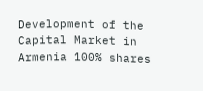Development of the Capital Market in Armenia 100% shares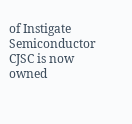of Instigate Semiconductor CJSC is now owned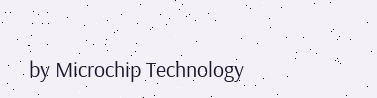by Microchip Technology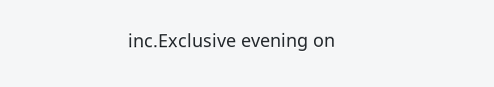inc.Exclusive evening on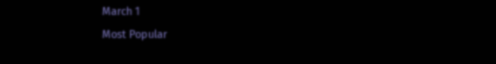March 1
Most Popular